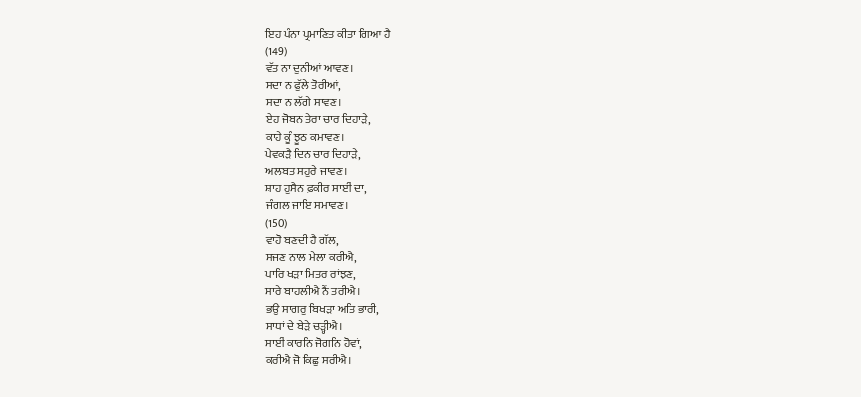ਇਹ ਪੰਨਾ ਪ੍ਰਮਾਣਿਤ ਕੀਤਾ ਗਿਆ ਹੈ
(149)
ਵੱਤ ਨਾ ਦੁਨੀਆਂ ਆਵਣ।
ਸਦਾ ਨ ਫੁੱਲੇ ਤੋਰੀਆਂ,
ਸਦਾ ਨ ਲੱਗੇ ਸਾਵਣ।
ਏਹ ਜੋਬਨ ਤੇਰਾ ਚਾਰ ਦਿਹਾੜੇ,
ਕਾਹੇ ਕੂੰ ਝੂਠ ਕਮਾਵਣ।
ਪੇਵਕੜੈ ਦਿਨ ਚਾਰ ਦਿਹਾੜੇ,
ਅਲਬਤ ਸਹੁਰੇ ਜਾਵਣ।
ਸ਼ਾਹ ਹੁਸੈਨ ਫ਼ਕੀਰ ਸਾਈਂ ਦਾ,
ਜੰਗਲ ਜਾਇ ਸਮਾਵਣ।
(150)
ਵਾਹੋ ਬਣਦੀ ਹੈ ਗੱਲ,
ਸਜਣ ਨਾਲ ਮੇਲਾ ਕਰੀਐ,
ਪਾਰਿ ਖੜਾ ਮਿਤਰ ਰਾਂਝਣ,
ਸਾਰੇ ਬਾਹਲੀਐ ਨੈਂ ਤਰੀਐ।
ਭਉ ਸਾਗਰੁ ਬਿਖੜਾ ਅਤਿ ਭਾਰੀ,
ਸਾਧਾਂ ਦੇ ਬੇੜੇ ਚੜ੍ਹੀਐ।
ਸਾਈਂ ਕਾਰਨਿ ਜੋਗਨਿ ਹੋਵਾਂ,
ਕਰੀਐ ਜੋ ਕਿਛੁ ਸਰੀਐ।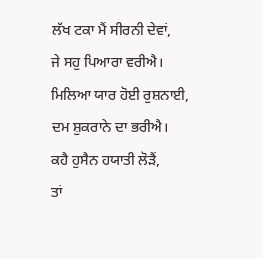ਲੱਖ ਟਕਾ ਮੈਂ ਸੀਰਨੀ ਦੇਵਾਂ,
ਜੇ ਸਹੁ ਪਿਆਰਾ ਵਰੀਐ।
ਮਿਲਿਆ ਯਾਰ ਹੋਈ ਰੁਸ਼ਨਾਈ,
ਦਮ ਸ਼ੁਕਰਾਨੇ ਦਾ ਭਰੀਐ।
ਕਹੈ ਹੁਸੈਨ ਹਯਾਤੀ ਲੋੜੈਂ,
ਤਾਂ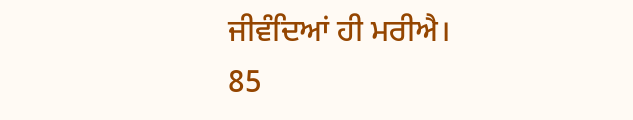ਜੀਵੰਦਿਆਂ ਹੀ ਮਰੀਐ।
85